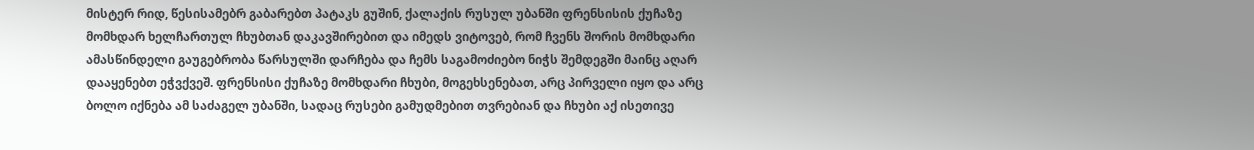მისტერ რიდ, წესისამებრ გაბარებთ პატაკს გუშინ, ქალაქის რუსულ უბანში ფრენსისის ქუჩაზე მომხდარ ხელჩართულ ჩხუბთან დაკავშირებით და იმედს ვიტოვებ, რომ ჩვენს შორის მომხდარი ამასწინდელი გაუგებრობა წარსულში დარჩება და ჩემს საგამოძიებო ნიჭს შემდეგში მაინც აღარ დააყენებთ ეჭვქვეშ. ფრენსისი ქუჩაზე მომხდარი ჩხუბი, მოგეხსენებათ, არც პირველი იყო და არც ბოლო იქნება ამ საძაგელ უბანში, სადაც რუსები გამუდმებით თვრებიან და ჩხუბი აქ ისეთივე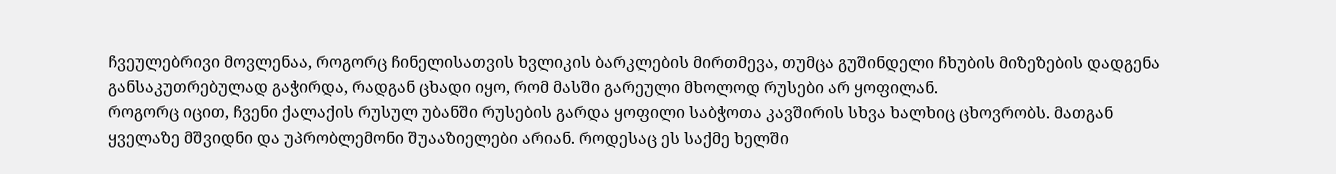ჩვეულებრივი მოვლენაა, როგორც ჩინელისათვის ხვლიკის ბარკლების მირთმევა, თუმცა გუშინდელი ჩხუბის მიზეზების დადგენა განსაკუთრებულად გაჭირდა, რადგან ცხადი იყო, რომ მასში გარეული მხოლოდ რუსები არ ყოფილან.
როგორც იცით, ჩვენი ქალაქის რუსულ უბანში რუსების გარდა ყოფილი საბჭოთა კავშირის სხვა ხალხიც ცხოვრობს. მათგან ყველაზე მშვიდნი და უპრობლემონი შუააზიელები არიან. როდესაც ეს საქმე ხელში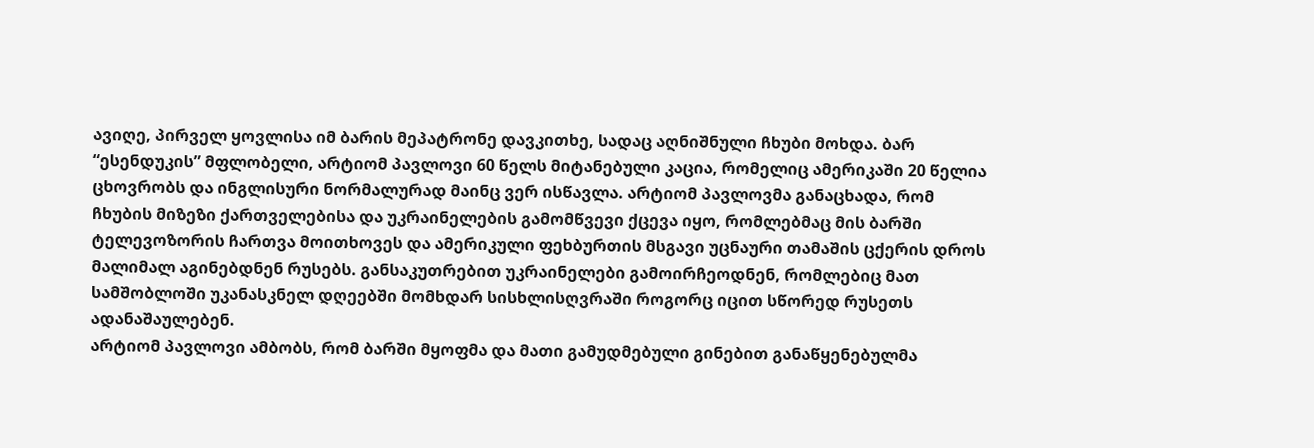ავიღე, პირველ ყოვლისა იმ ბარის მეპატრონე დავკითხე, სადაც აღნიშნული ჩხუბი მოხდა. ბარ “ესენდუკის” მფლობელი, არტიომ პავლოვი 60 წელს მიტანებული კაცია, რომელიც ამერიკაში 20 წელია ცხოვრობს და ინგლისური ნორმალურად მაინც ვერ ისწავლა. არტიომ პავლოვმა განაცხადა, რომ ჩხუბის მიზეზი ქართველებისა და უკრაინელების გამომწვევი ქცევა იყო, რომლებმაც მის ბარში ტელევოზორის ჩართვა მოითხოვეს და ამერიკული ფეხბურთის მსგავი უცნაური თამაშის ცქერის დროს მალიმალ აგინებდნენ რუსებს. განსაკუთრებით უკრაინელები გამოირჩეოდნენ, რომლებიც მათ სამშობლოში უკანასკნელ დღეებში მომხდარ სისხლისღვრაში როგორც იცით სწორედ რუსეთს ადანაშაულებენ.
არტიომ პავლოვი ამბობს, რომ ბარში მყოფმა და მათი გამუდმებული გინებით განაწყენებულმა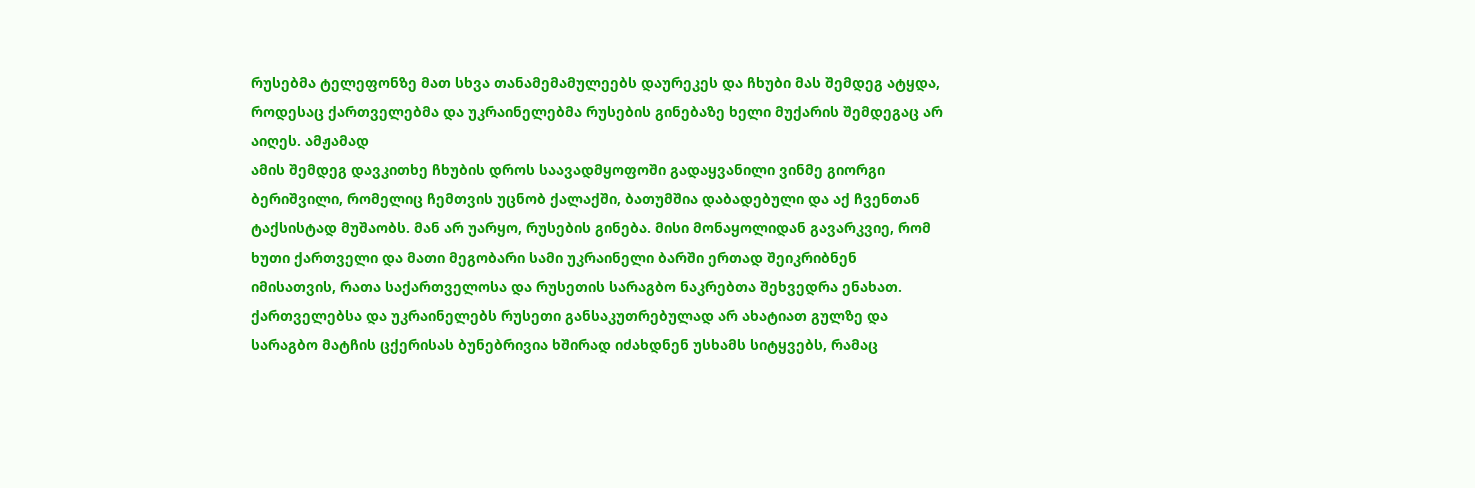რუსებმა ტელეფონზე მათ სხვა თანამემამულეებს დაურეკეს და ჩხუბი მას შემდეგ ატყდა, როდესაც ქართველებმა და უკრაინელებმა რუსების გინებაზე ხელი მუქარის შემდეგაც არ აიღეს. ამჟამად
ამის შემდეგ დავკითხე ჩხუბის დროს საავადმყოფოში გადაყვანილი ვინმე გიორგი ბერიშვილი, რომელიც ჩემთვის უცნობ ქალაქში, ბათუმშია დაბადებული და აქ ჩვენთან ტაქსისტად მუშაობს. მან არ უარყო, რუსების გინება. მისი მონაყოლიდან გავარკვიე, რომ ხუთი ქართველი და მათი მეგობარი სამი უკრაინელი ბარში ერთად შეიკრიბნენ იმისათვის, რათა საქართველოსა და რუსეთის სარაგბო ნაკრებთა შეხვედრა ენახათ. ქართველებსა და უკრაინელებს რუსეთი განსაკუთრებულად არ ახატიათ გულზე და სარაგბო მატჩის ცქერისას ბუნებრივია ხშირად იძახდნენ უსხამს სიტყვებს, რამაც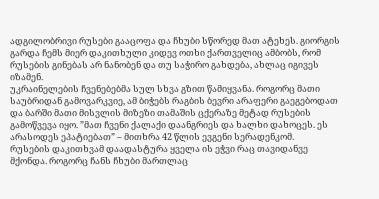ადგილობრივი რუსები გააცოფა და ჩხუბი სწორედ მათ ატეხეს. გიორგის გარდა ჩემს მიერ დაკითხული კიდევ ოთხი ქართველიც ამბობს, რომ რუსების გინებას არ ნანობენ და თუ საჭირო გახდება, ახლაც იგივეს იზამენ.
უკრაინელების ჩვენებებმა სულ სხვა გზით წამიყვანა. როგორც მათი საუბრიდან გამოვარკვიე, ამ ბიჭებს რაგბის ბევრი არაფერი გაეგებოდათ და ბარში მათი მისვლის მიზეზი თამაშის ცქერაზე მეტად რუსების გამოწვევა იყო. ”მათ ჩვენი ქალაქი დაანგრიეს და ხალხი დახოცეს. ეს არასოდეს ეპატიებათ” – მითხრა 42 წლის ევგენი სერადენკომ.
რუსების დაკითხვამ დაადასტურა ყველა ის ეჭვი რაც თავიდანვე მქონდა. როგორც ჩანს ჩხუბი მართლაც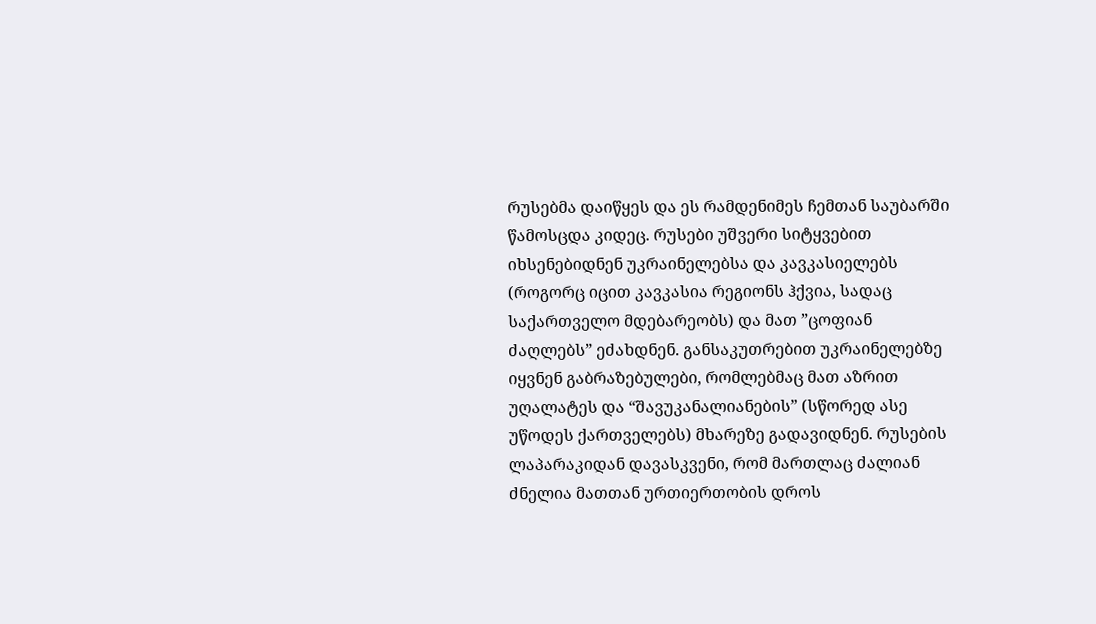რუსებმა დაიწყეს და ეს რამდენიმეს ჩემთან საუბარში წამოსცდა კიდეც. რუსები უშვერი სიტყვებით იხსენებიდნენ უკრაინელებსა და კავკასიელებს (როგორც იცით კავკასია რეგიონს ჰქვია, სადაც საქართველო მდებარეობს) და მათ ”ცოფიან ძაღლებს” ეძახდნენ. განსაკუთრებით უკრაინელებზე იყვნენ გაბრაზებულები, რომლებმაც მათ აზრით უღალატეს და “შავუკანალიანების” (სწორედ ასე უწოდეს ქართველებს) მხარეზე გადავიდნენ. რუსების ლაპარაკიდან დავასკვენი, რომ მართლაც ძალიან ძნელია მათთან ურთიერთობის დროს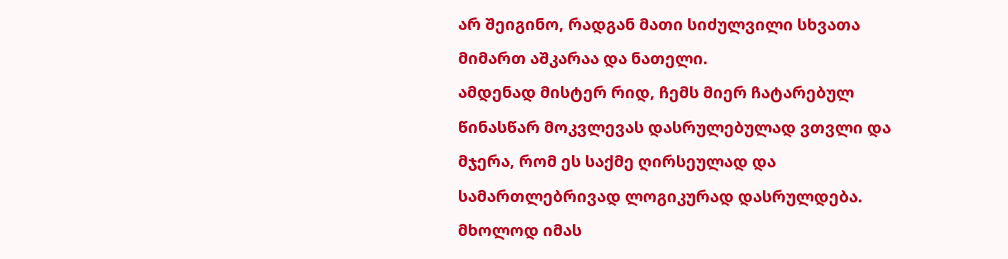არ შეიგინო, რადგან მათი სიძულვილი სხვათა მიმართ აშკარაა და ნათელი.
ამდენად მისტერ რიდ, ჩემს მიერ ჩატარებულ წინასწარ მოკვლევას დასრულებულად ვთვლი და მჯერა, რომ ეს საქმე ღირსეულად და სამართლებრივად ლოგიკურად დასრულდება. მხოლოდ იმას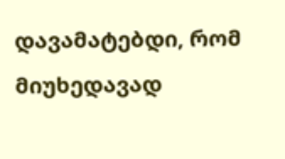დავამატებდი, რომ მიუხედავად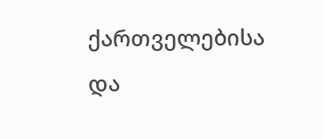ქართველებისა და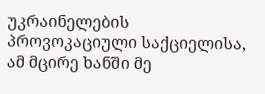უკრაინელების პროვოკაციული საქციელისა, ამ მცირე ხანში მე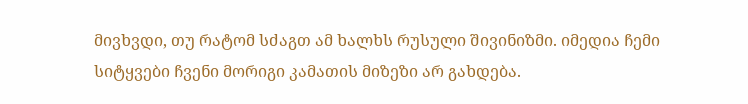მივხვდი, თუ რატომ სძაგთ ამ ხალხს რუსული შივინიზმი. იმედია ჩემი სიტყვები ჩვენი მორიგი კამათის მიზეზი არ გახდება.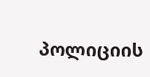პოლიციის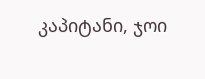კაპიტანი, ჯოი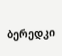ბერედკი